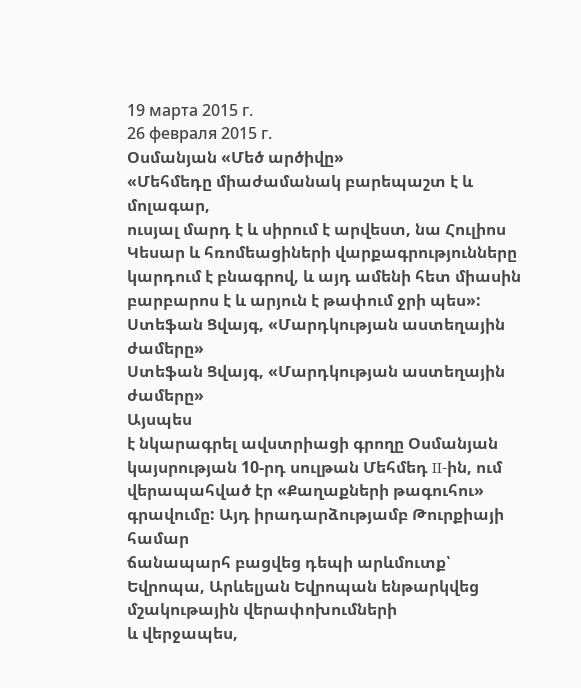19 марта 2015 г.
26 февраля 2015 г.
Օսմանյան «Մեծ արծիվը»
«Մեհմեդը միաժամանակ բարեպաշտ է և մոլագար,
ուսյալ մարդ է և սիրում է արվեստ, նա Հուլիոս Կեսար և հռոմեացիների վարքագրությունները
կարդում է բնագրով, և այդ ամենի հետ միասին բարբարոս է և արյուն է թափում ջրի պես»:
Ստեֆան Ցվայգ, «Մարդկության աստեղային ժամերը»
Ստեֆան Ցվայգ, «Մարդկության աստեղային ժամերը»
Այսպես
է նկարագրել ավստրիացի գրողը Օսմանյան կայսրության 10-րդ սուլթան Մեհմեդ II-ին, ում
վերապահված էր «Քաղաքների թագուհու» գրավումը: Այդ իրադարձությամբ Թուրքիայի համար
ճանապարհ բացվեց դեպի արևմուտք՝ Եվրոպա, Արևելյան Եվրոպան ենթարկվեց մշակութային վերափոխումների
և վերջապես,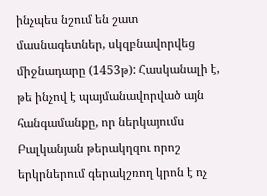ինչպես նշում են շատ մասնագետներ, սկզբնավորվեց միջնադարը (1453թ): Հասկանալի է, թե ինչով է պայմանավորված այն
հանգամանքը, որ ներկայումս Բալկանյան թերակղզու որոշ երկրներում գերակշռող կրոն է ոչ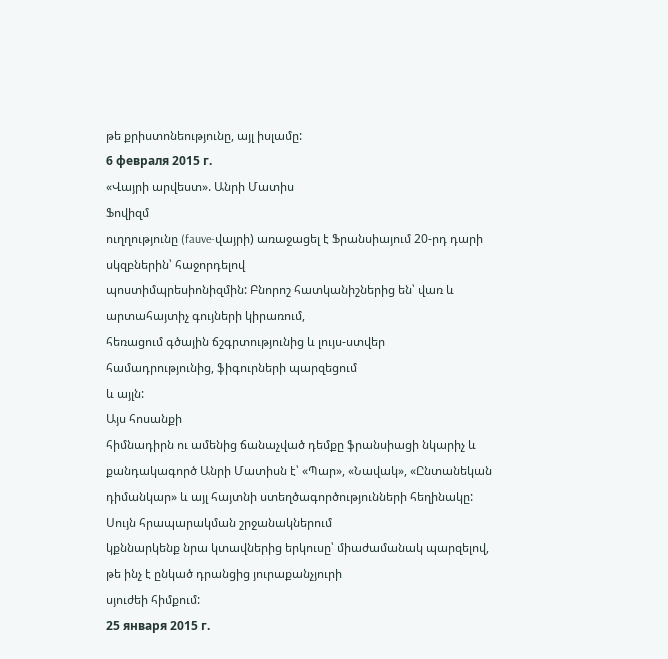թե քրիստոնեությունը, այլ իսլամը:
6 февраля 2015 г.
«Վայրի արվեստ». Անրի Մատիս
Ֆովիզմ
ուղղությունը (fauve-վայրի) առաջացել է Ֆրանսիայում 20-րդ դարի սկզբներին՝ հաջորդելով
պոստիմպրեսիոնիզմին: Բնորոշ հատկանիշներից են՝ վառ և արտահայտիչ գույների կիրառում,
հեռացում գծային ճշգրտությունից և լույս-ստվեր համադրությունից, ֆիգուրների պարզեցում
և այլն:
Այս հոսանքի
հիմնադիրն ու ամենից ճանաչված դեմքը ֆրանսիացի նկարիչ և քանդակագործ Անրի Մատիսն է՝ «Պար», «Նավակ», «Ընտանեկան
դիմանկար» և այլ հայտնի ստեղծագործությունների հեղինակը: Սույն հրապարակման շրջանակներում
կքննարկենք նրա կտավներից երկուսը՝ միաժամանակ պարզելով, թե ինչ է ընկած դրանցից յուրաքանչյուրի
սյուժեի հիմքում:
25 января 2015 г.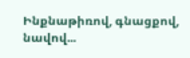Ինքնաթիռով, գնացքով, նավով...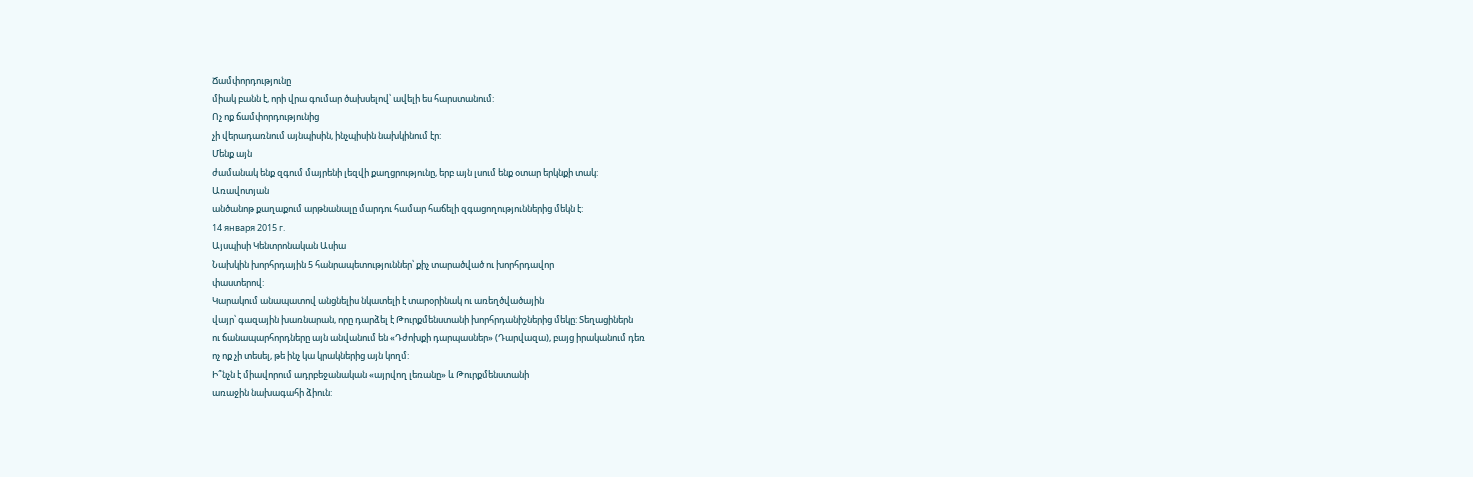Ճամփորդությունը
միակ բանն է, որի վրա գումար ծախսելով՝ ավելի ես հարստանում:
Ոչ ոք ճամփորդությունից
չի վերադառնում այնպիսին, ինչպիսին նախկինում էր:
Մենք այն
ժամանակ ենք զգում մայրենի լեզվի քաղցրությունը, երբ այն լսում ենք օտար երկնքի տակ:
Առավոտյան
անծանոթ քաղաքում արթնանալը մարդու համար հաճելի զգացողություններից մեկն է:
14 января 2015 г.
Այսպիսի Կենտրոնական Ասիա
Նախկին խորհրդային 5 հանրապետություններ՝ քիչ տարածված ու խորհրդավոր
փաստերով:
Կարակում անապատով անցնելիս նկատելի է տարօրինակ ու առեղծվածային
վայր՝ գազային խառնարան, որը դարձել է Թուրքմենստանի խորհրդանիշներից մեկը: Տեղացիներն
ու ճանապարհորդները այն անվանում են «Դժոխքի դարպասներ» (Դարվազա), բայց իրականում դեռ
ոչ ոք չի տեսել, թե ինչ կա կրակներից այն կողմ:
Ի՞նչն է միավորում ադրբեջանական «այրվող լեռանը» և Թուրքմենստանի
առաջին նախագահի ձիուն: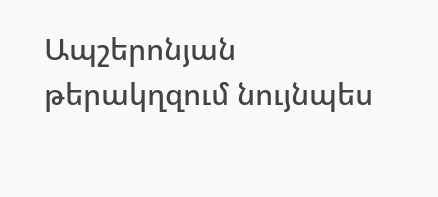Ապշերոնյան թերակղզում նույնպես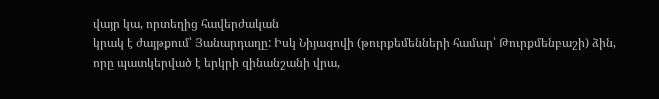վայր կա, որտեղից հավերժական
կրակ է ժայթքում՝ Յանարդաղը: Իսկ Նիյազովի (թուրքեմենների համար՝ Թուրքմենբաշի) ձին,
որը պատկերված է երկրի զինանշանի վրա,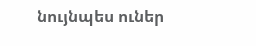նույնպես ուներ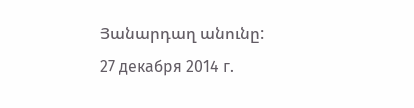Յանարդաղ անունը:
27 декабря 2014 г.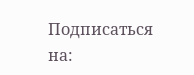Подписаться на: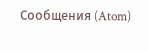Сообщения (Atom)